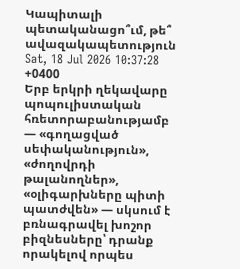Կապիտալի պետականացո՞ւմ, թե՞ ավազակապետություն
Sat, 18 Jul 2026 10:37:28 +0400
Երբ երկրի ղեկավարը պոպուլիստական հռետորաբանությամբ — «գողացված սեփականություն», «ժողովրդի թալանողներ», «օլիգարխները պիտի պատժվեն» — սկսում է բռնագրավել խոշոր բիզնեսները՝ դրանք որակելով որպես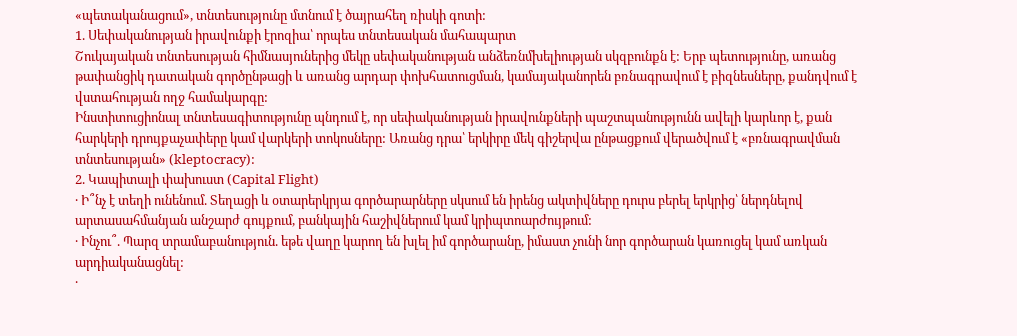«պետականացում», տնտեսությունը մտնում է ծայրահեղ ռիսկի գոտի:
1. Սեփականության իրավունքի էրոզիա՝ որպես տնտեսական մահապարտ
Շուկայական տնտեսության հիմնասյուներից մեկը սեփականության անձեռնմխելիության սկզբունքն է: Երբ պետությունը, առանց թափանցիկ դատական գործընթացի և առանց արդար փոխհատուցման, կամայականորեն բռնագրավում է բիզնեսները, քանդվում է վստահության ողջ համակարգը:
Ինստիտուցիոնալ տնտեսագիտությունը պնդում է, որ սեփականության իրավունքների պաշտպանությունն ավելի կարևոր է, քան հարկերի դրույքաչափերը կամ վարկերի տոկոսները: Առանց դրա՝ երկիրը մեկ գիշերվա ընթացքում վերածվում է «բռնագրավման տնտեսության» (kleptocracy):
2. Կապիտալի փախուստ (Capital Flight)
· Ի՞նչ է տեղի ունենում. Տեղացի և օտարերկրյա գործարարները սկսում են իրենց ակտիվները դուրս բերել երկրից՝ ներդնելով արտասահմանյան անշարժ գույքում, բանկային հաշիվներում կամ կրիպտոարժույթում:
· Ինչու՞. Պարզ տրամաբանություն. եթե վաղը կարող են խլել իմ գործարանը, իմաստ չունի նոր գործարան կառուցել կամ առկան արդիականացնել:
·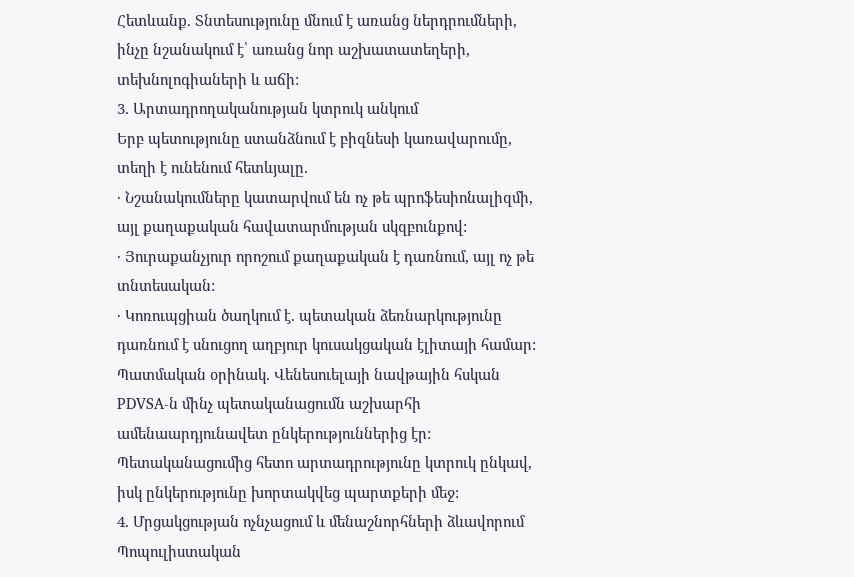Հետևանք. Տնտեսությունը մնում է առանց ներդրումների, ինչը նշանակում է՝ առանց նոր աշխատատեղերի, տեխնոլոգիաների և աճի:
3. Արտադրողականության կտրուկ անկում
Երբ պետությունը ստանձնում է բիզնեսի կառավարումը, տեղի է ունենում հետևյալը.
· Նշանակումները կատարվում են ոչ թե պրոֆեսիոնալիզմի, այլ քաղաքական հավատարմության սկզբունքով:
· Յուրաքանչյուր որոշում քաղաքական է դառնում, այլ ոչ թե տնտեսական:
· Կոռուպցիան ծաղկում է. պետական ձեռնարկությունը դառնում է սնուցող աղբյուր կուսակցական էլիտայի համար:
Պատմական օրինակ. Վենեսուելայի նավթային հսկան PDVSA-ն մինչ պետականացումն աշխարհի ամենաարդյունավետ ընկերություններից էր: Պետականացումից հետո արտադրությունը կտրուկ ընկավ, իսկ ընկերությունը խորտակվեց պարտքերի մեջ:
4. Մրցակցության ոչնչացում և մենաշնորհների ձևավորում
Պոպուլիստական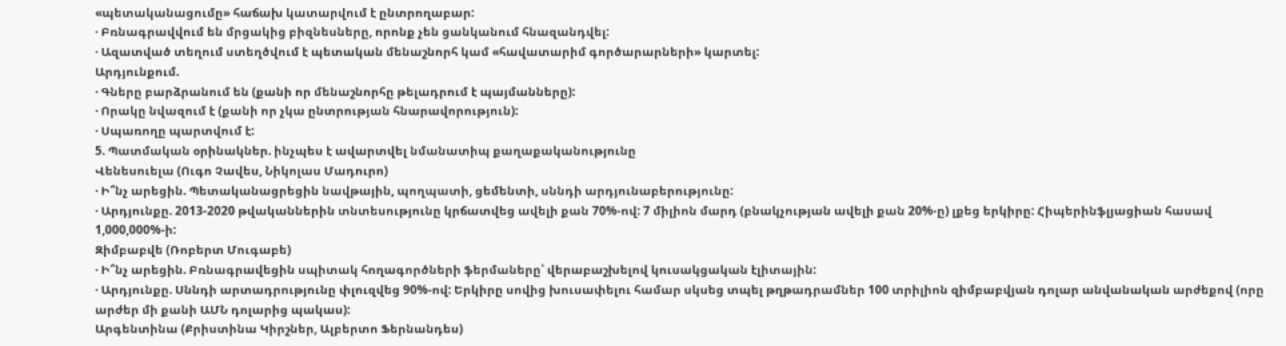«պետականացումը» հաճախ կատարվում է ընտրողաբար:
· Բռնագրավվում են մրցակից բիզնեսները, որոնք չեն ցանկանում հնազանդվել:
· Ազատված տեղում ստեղծվում է պետական մենաշնորհ կամ «հավատարիմ գործարարների» կարտել:
Արդյունքում.
· Գները բարձրանում են (քանի որ մենաշնորհը թելադրում է պայմանները):
· Որակը նվազում է (քանի որ չկա ընտրության հնարավորություն):
· Սպառողը պարտվում է:
5. Պատմական օրինակներ. ինչպես է ավարտվել նմանատիպ քաղաքականությունը
Վենեսուելա (Ուգո Չավես, Նիկոլաս Մադուրո)
· Ի՞նչ արեցին. Պետականացրեցին նավթային, պողպատի, ցեմենտի, սննդի արդյունաբերությունը:
· Արդյունքը. 2013-2020 թվականներին տնտեսությունը կրճատվեց ավելի քան 70%-ով: 7 միլիոն մարդ (բնակչության ավելի քան 20%-ը) լքեց երկիրը: Հիպերինֆլյացիան հասավ 1,000,000%-ի:
Զիմբաբվե (Ռոբերտ Մուգաբե)
· Ի՞նչ արեցին. Բռնագրավեցին սպիտակ հողագործների ֆերմաները՝ վերաբաշխելով կուսակցական էլիտային:
· Արդյունքը. Սննդի արտադրությունը փլուզվեց 90%-ով: Երկիրը սովից խուսափելու համար սկսեց տպել թղթադրամներ 100 տրիլիոն զիմբաբվյան դոլար անվանական արժեքով (որը արժեր մի քանի ԱՄՆ դոլարից պակաս):
Արգենտինա (Քրիստինա Կիրշներ, Ալբերտո Ֆերնանդես)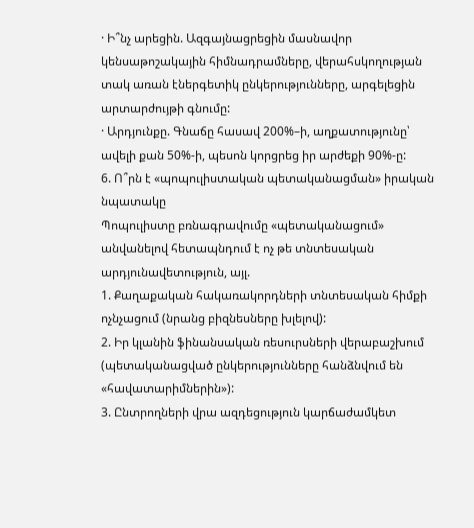· Ի՞նչ արեցին. Ազգայնացրեցին մասնավոր կենսաթոշակային հիմնադրամները, վերահսկողության տակ առան էներգետիկ ընկերությունները, արգելեցին արտարժույթի գնումը:
· Արդյունքը. Գնաճը հասավ 200%–ի, աղքատությունը՝ ավելի քան 50%-ի, պեսոն կորցրեց իր արժեքի 90%-ը:
6. Ո՞րն է «պոպուլիստական պետականացման» իրական նպատակը
Պոպուլիստը բռնագրավումը «պետականացում» անվանելով հետապնդում է ոչ թե տնտեսական արդյունավետություն, այլ.
1. Քաղաքական հակառակորդների տնտեսական հիմքի ոչնչացում (նրանց բիզնեսները խլելով):
2. Իր կլանին ֆինանսական ռեսուրսների վերաբաշխում (պետականացված ընկերությունները հանձնվում են «հավատարիմներին»):
3. Ընտրողների վրա ազդեցություն կարճաժամկետ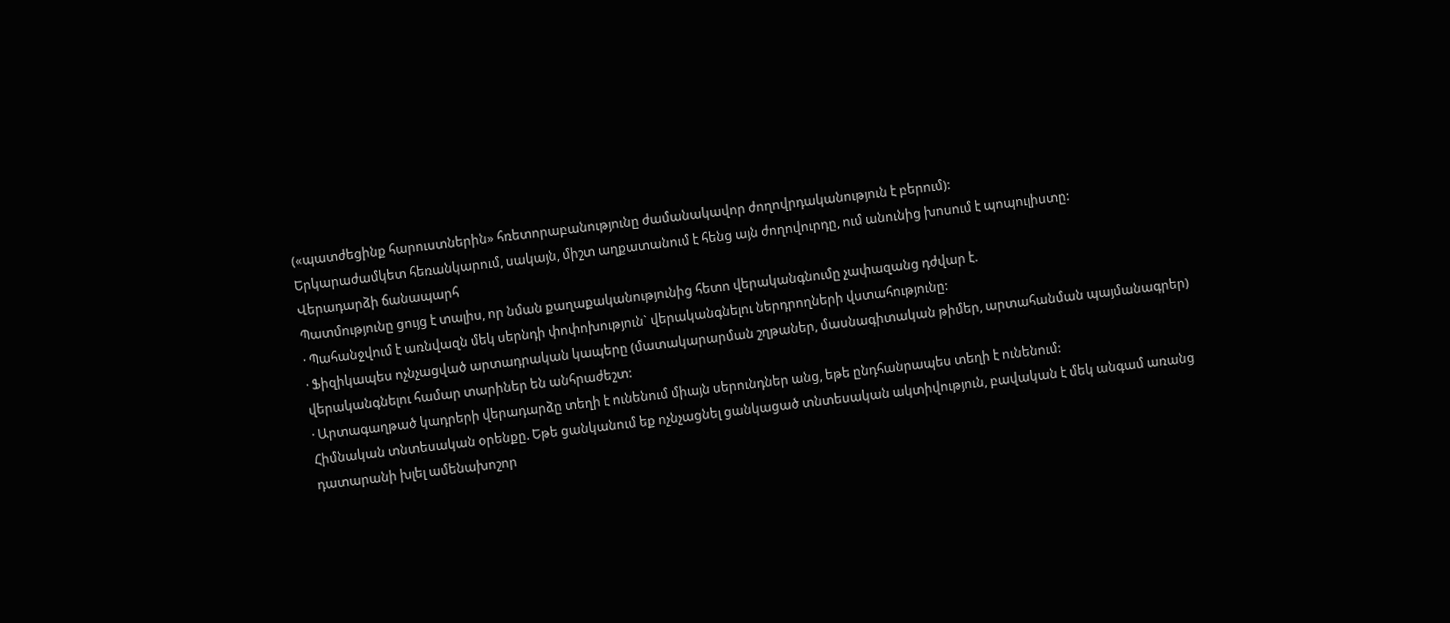(«պատժեցինք հարուստներին» հռետորաբանությունը ժամանակավոր ժողովրդականություն է բերում):
Երկարաժամկետ հեռանկարում, սակայն, միշտ աղքատանում է հենց այն ժողովուրդը, ում անունից խոսում է պոպուլիստը:
Վերադարձի ճանապարհ
Պատմությունը ցույց է տալիս, որ նման քաղաքականությունից հետո վերականգնումը չափազանց դժվար է.
· Պահանջվում է առնվազն մեկ սերնդի փոփոխություն` վերականգնելու ներդրողների վստահությունը:
· Ֆիզիկապես ոչնչացված արտադրական կապերը (մատակարարման շղթաներ, մասնագիտական թիմեր, արտահանման պայմանագրեր) վերականգնելու համար տարիներ են անհրաժեշտ:
· Արտագաղթած կադրերի վերադարձը տեղի է ունենում միայն սերունդներ անց, եթե ընդհանրապես տեղի է ունենում:
Հիմնական տնտեսական օրենքը. Եթե ցանկանում եք ոչնչացնել ցանկացած տնտեսական ակտիվություն, բավական է մեկ անգամ առանց դատարանի խլել ամենախոշոր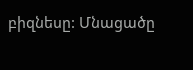բիզնեսը: Մնացածը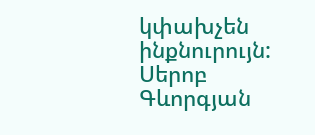կփախչեն ինքնուրույն:
Սերոբ Գևորգյան